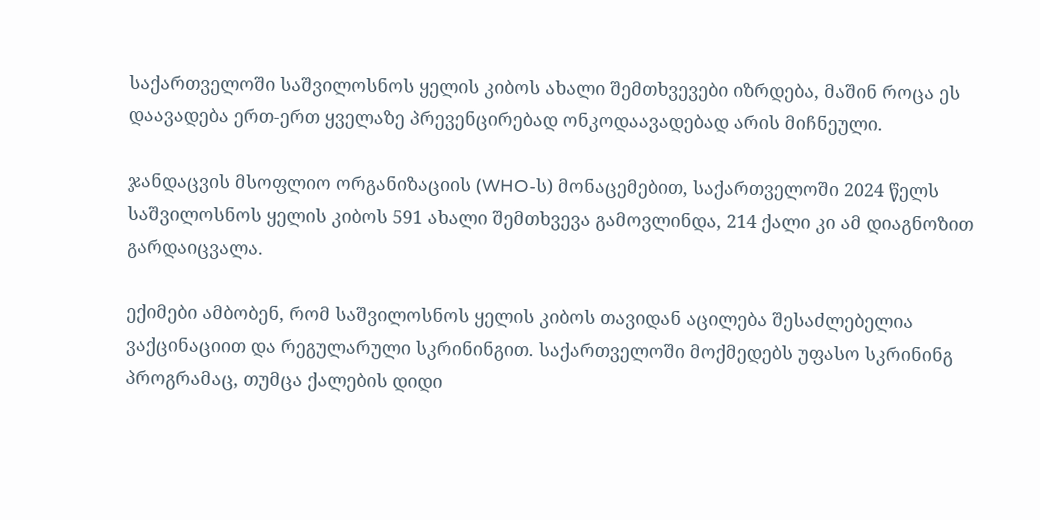საქართველოში საშვილოსნოს ყელის კიბოს ახალი შემთხვევები იზრდება, მაშინ როცა ეს დაავადება ერთ-ერთ ყველაზე პრევენცირებად ონკოდაავადებად არის მიჩნეული.

ჯანდაცვის მსოფლიო ორგანიზაციის (WHO-ს) მონაცემებით, საქართველოში 2024 წელს საშვილოსნოს ყელის კიბოს 591 ახალი შემთხვევა გამოვლინდა, 214 ქალი კი ამ დიაგნოზით გარდაიცვალა.

ექიმები ამბობენ, რომ საშვილოსნოს ყელის კიბოს თავიდან აცილება შესაძლებელია ვაქცინაციით და რეგულარული სკრინინგით. საქართველოში მოქმედებს უფასო სკრინინგ პროგრამაც, თუმცა ქალების დიდი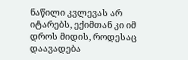ნაწილი კვლევას არ იტარებს, ექიმთან კი იმ დროს მიდის, როდესაც დაავადება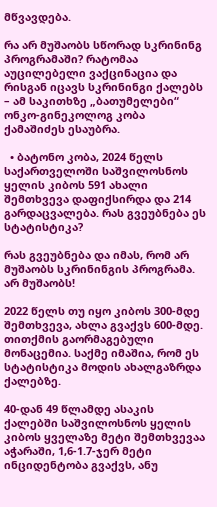მწვავდება.

რა არ მუშაობს სწორად სკრინინგ პროგრამაში? რატომაა აუცილებელი ვაქცინაცია და რისგან იცავს სკრინინგი ქალებს – ამ საკითხზე „ბათუმელები“ ონკო-გინეკოლოგ კობა ქამაშიძეს ესაუბრა.

  • ბატონო კობა, 2024 წელს საქართველოში საშვილოსნოს ყელის კიბოს 591 ახალი შემთხვევა დაფიქსირდა და 214 გარდაცვალება. რას გვეუბნება ეს სტატისტიკა?

რას გვეუბნება და იმას, რომ არ მუშაობს სკრინინგის პროგრამა. არ მუშაობს!

2022 წელს თუ იყო კიბოს 300-მდე შემთხვევა, ახლა გვაქვს 600-მდე. თითქმის გაორმაგებული მონაცემია. საქმე იმაშია, რომ ეს სტატისტიკა მოდის ახალგაზრდა ქალებზე.

40-დან 49 წლამდე ასაკის ქალებში საშვილოსნოს ყელის კიბოს ყველაზე მეტი შემთხვევაა აჭარაში, 1,6-1.7-ჯერ მეტი ინციდენტობა გვაქვს, ანუ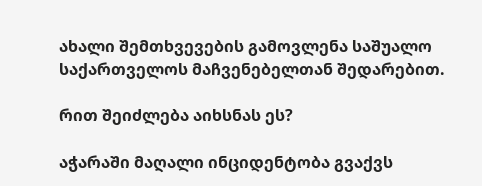ახალი შემთხვევების გამოვლენა საშუალო საქართველოს მაჩვენებელთან შედარებით.

რით შეიძლება აიხსნას ეს?

აჭარაში მაღალი ინციდენტობა გვაქვს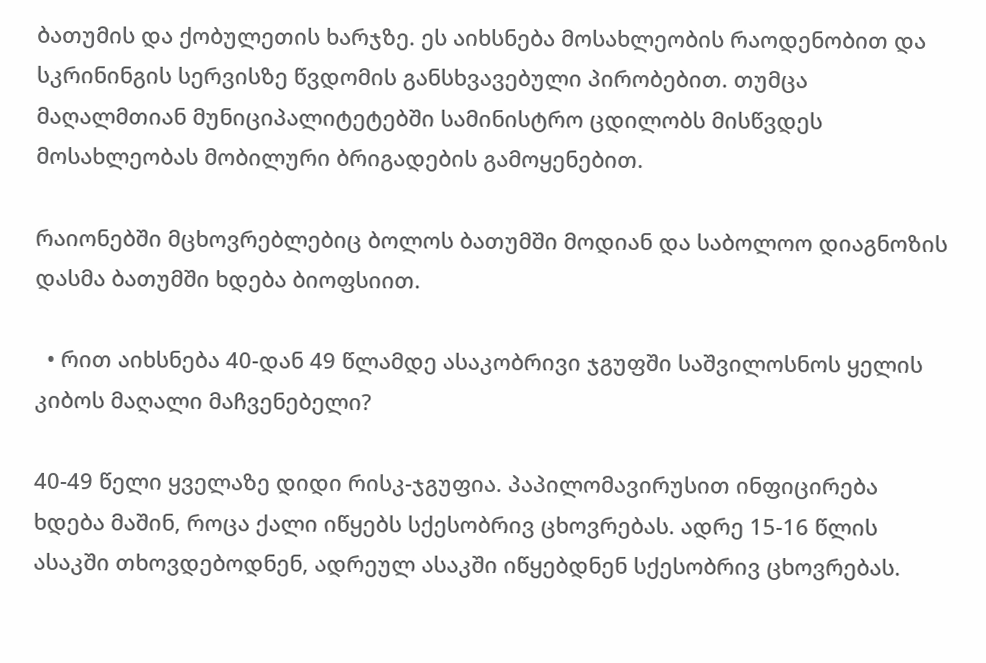ბათუმის და ქობულეთის ხარჯზე. ეს აიხსნება მოსახლეობის რაოდენობით და სკრინინგის სერვისზე წვდომის განსხვავებული პირობებით. თუმცა მაღალმთიან მუნიციპალიტეტებში სამინისტრო ცდილობს მისწვდეს მოსახლეობას მობილური ბრიგადების გამოყენებით.

რაიონებში მცხოვრებლებიც ბოლოს ბათუმში მოდიან და საბოლოო დიაგნოზის დასმა ბათუმში ხდება ბიოფსიით.

  • რით აიხსნება 40-დან 49 წლამდე ასაკობრივი ჯგუფში საშვილოსნოს ყელის კიბოს მაღალი მაჩვენებელი?

40-49 წელი ყველაზე დიდი რისკ-ჯგუფია. პაპილომავირუსით ინფიცირება ხდება მაშინ, როცა ქალი იწყებს სქესობრივ ცხოვრებას. ადრე 15-16 წლის ასაკში თხოვდებოდნენ, ადრეულ ასაკში იწყებდნენ სქესობრივ ცხოვრებას.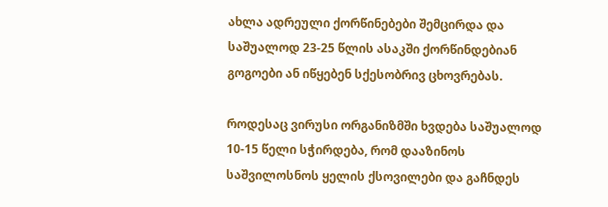ახლა ადრეული ქორწინებები შემცირდა და საშუალოდ 23-25 წლის ასაკში ქორწინდებიან გოგოები ან იწყებენ სქესობრივ ცხოვრებას.

როდესაც ვირუსი ორგანიზმში ხვდება საშუალოდ 10-15 წელი სჭირდება, რომ დააზინოს საშვილოსნოს ყელის ქსოვილები და გაჩნდეს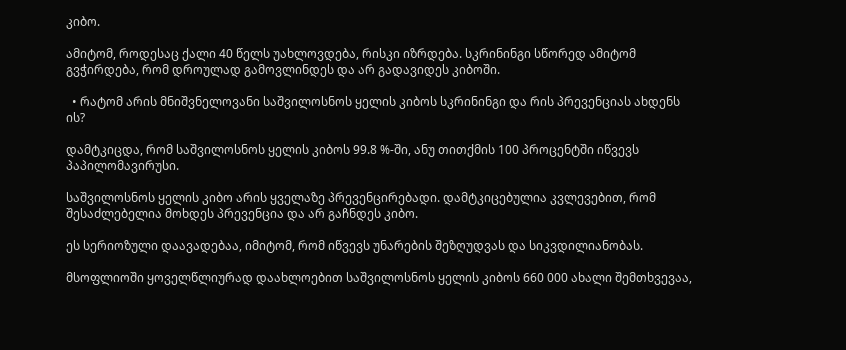კიბო.

ამიტომ, როდესაც ქალი 40 წელს უახლოვდება, რისკი იზრდება. სკრინინგი სწორედ ამიტომ გვჭირდება, რომ დროულად გამოვლინდეს და არ გადავიდეს კიბოში.

  • რატომ არის მნიშვნელოვანი საშვილოსნოს ყელის კიბოს სკრინინგი და რის პრევენციას ახდენს ის?

დამტკიცდა, რომ საშვილოსნოს ყელის კიბოს 99.8 %-ში, ანუ თითქმის 100 პროცენტში იწვევს პაპილომავირუსი.

საშვილოსნოს ყელის კიბო არის ყველაზე პრევენცირებადი. დამტკიცებულია კვლევებით, რომ შესაძლებელია მოხდეს პრევენცია და არ გაჩნდეს კიბო.

ეს სერიოზული დაავადებაა, იმიტომ, რომ იწვევს უნარების შეზღუდვას და სიკვდილიანობას.

მსოფლიოში ყოველწლიურად დაახლოებით საშვილოსნოს ყელის კიბოს 660 000 ახალი შემთხვევაა,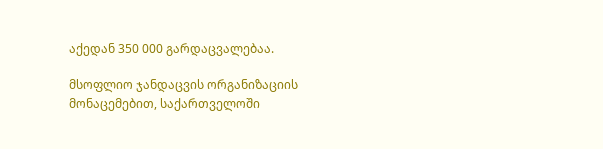აქედან 350 000 გარდაცვალებაა.

მსოფლიო ჯანდაცვის ორგანიზაციის მონაცემებით, საქართველოში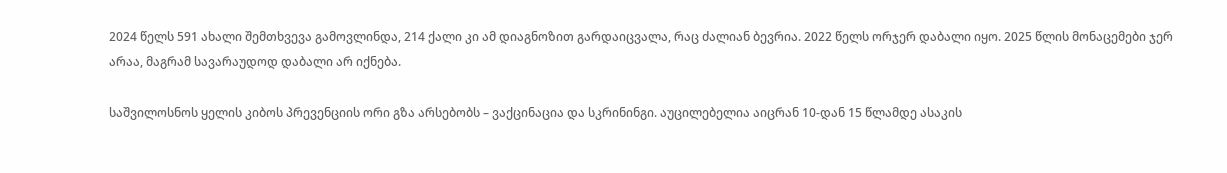2024 წელს 591 ახალი შემთხვევა გამოვლინდა, 214 ქალი კი ამ დიაგნოზით გარდაიცვალა, რაც ძალიან ბევრია. 2022 წელს ორჯერ დაბალი იყო. 2025 წლის მონაცემები ჯერ არაა, მაგრამ სავარაუდოდ დაბალი არ იქნება.

საშვილოსნოს ყელის კიბოს პრევენციის ორი გზა არსებობს – ვაქცინაცია და სკრინინგი. აუცილებელია აიცრან 10-დან 15 წლამდე ასაკის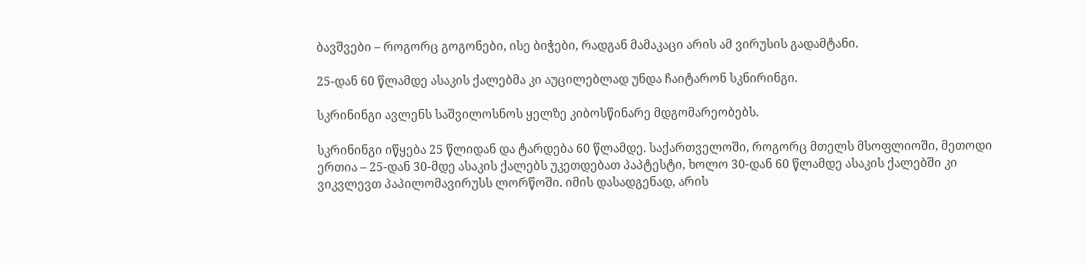ბავშვები – როგორც გოგონები, ისე ბიჭები, რადგან მამაკაცი არის ამ ვირუსის გადამტანი.

25-დან 60 წლამდე ასაკის ქალებმა კი აუცილებლად უნდა ჩაიტარონ სკნირინგი.

სკრინინგი ავლენს საშვილოსნოს ყელზე კიბოსწინარე მდგომარეობებს.

სკრინინგი იწყება 25 წლიდან და ტარდება 60 წლამდე. საქართველოში, როგორც მთელს მსოფლიოში, მეთოდი ერთია – 25-დან 30-მდე ასაკის ქალებს უკეთდებათ პაპტესტი, ხოლო 30-დან 60 წლამდე ასაკის ქალებში კი ვიკვლევთ პაპილომავირუსს ლორწოში. იმის დასადგენად, არის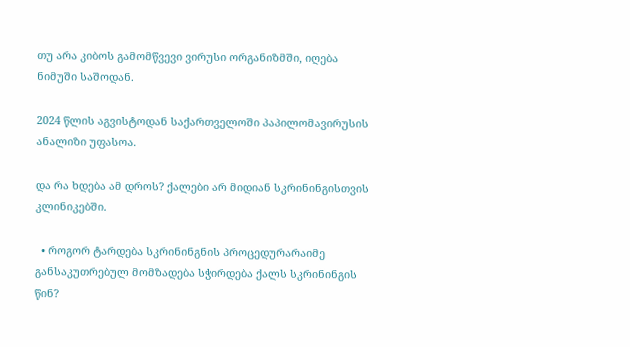თუ არა კიბოს გამომწვევი ვირუსი ორგანიზმში, იღება ნიმუში საშოდან.

2024 წლის აგვისტოდან საქართველოში პაპილომავირუსის ანალიზი უფასოა.

და რა ხდება ამ დროს? ქალები არ მიდიან სკრინინგისთვის კლინიკებში.

  • როგორ ტარდება სკრინინგნის პროცედურარაიმე განსაკუთრებულ მომზადება სჭირდება ქალს სკრინინგის წინ?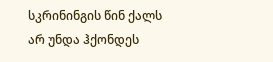სკრინინგის წინ ქალს არ უნდა ჰქონდეს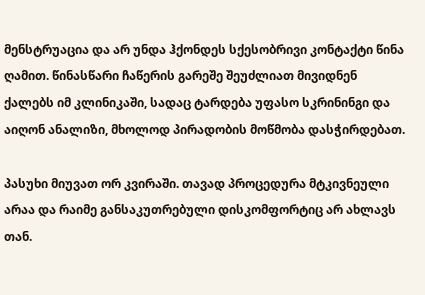მენსტრუაცია და არ უნდა ჰქონდეს სქესობრივი კონტაქტი წინა ღამით. წინასწარი ჩაწერის გარეშე შეუძლიათ მივიდნენ ქალებს იმ კლინიკაში, სადაც ტარდება უფასო სკრინინგი და აიღონ ანალიზი, მხოლოდ პირადობის მოწმობა დასჭირდებათ.

პასუხი მიუვათ ორ კვირაში. თავად პროცედურა მტკივნეული არაა და რაიმე განსაკუთრებული დისკომფორტიც არ ახლავს თან.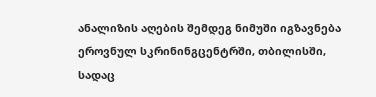ანალიზის აღების შემდეგ ნიმუში იგზავნება ეროვნულ სკრინინგცენტრში, თბილისში, სადაც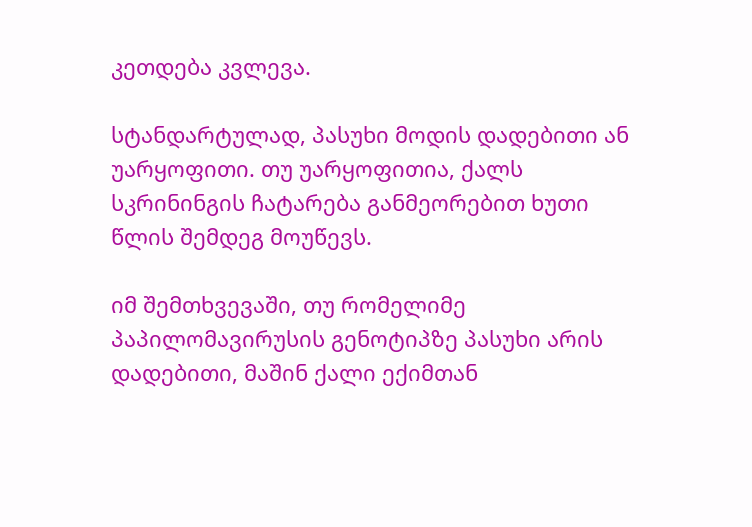კეთდება კვლევა.

სტანდარტულად, პასუხი მოდის დადებითი ან უარყოფითი. თუ უარყოფითია, ქალს სკრინინგის ჩატარება განმეორებით ხუთი წლის შემდეგ მოუწევს.

იმ შემთხვევაში, თუ რომელიმე პაპილომავირუსის გენოტიპზე პასუხი არის დადებითი, მაშინ ქალი ექიმთან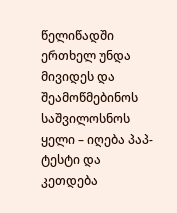წელიწადში ერთხელ უნდა მივიდეს და შეამოწმებინოს საშვილოსნოს ყელი – იღება პაპ-ტესტი და კეთდება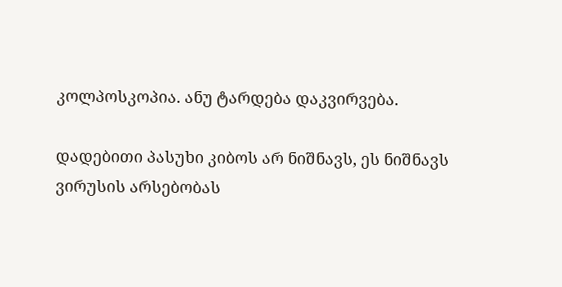კოლპოსკოპია. ანუ ტარდება დაკვირვება.

დადებითი პასუხი კიბოს არ ნიშნავს, ეს ნიშნავს ვირუსის არსებობას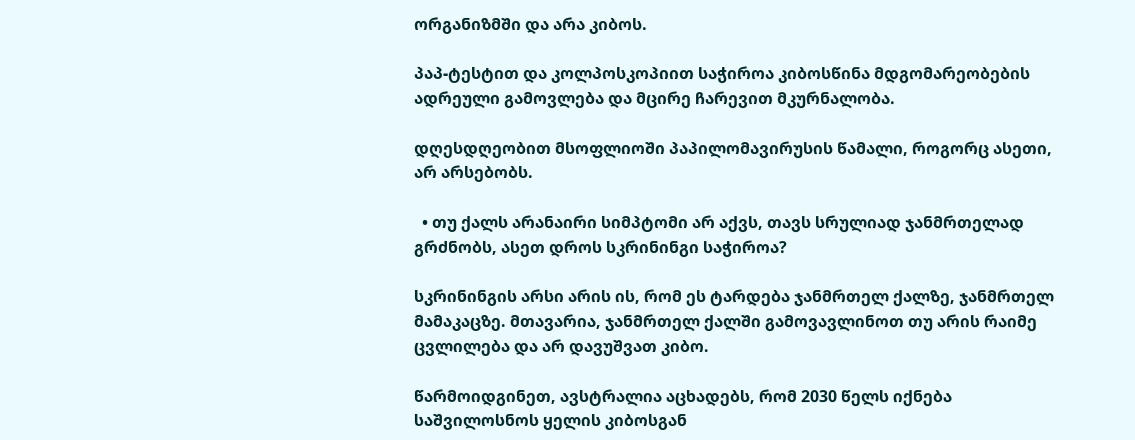ორგანიზმში და არა კიბოს.

პაპ-ტესტით და კოლპოსკოპიით საჭიროა კიბოსწინა მდგომარეობების ადრეული გამოვლება და მცირე ჩარევით მკურნალობა.

დღესდღეობით მსოფლიოში პაპილომავირუსის წამალი, როგორც ასეთი, არ არსებობს.

  • თუ ქალს არანაირი სიმპტომი არ აქვს, თავს სრულიად ჯანმრთელად გრძნობს, ასეთ დროს სკრინინგი საჭიროა?

სკრინინგის არსი არის ის, რომ ეს ტარდება ჯანმრთელ ქალზე, ჯანმრთელ მამაკაცზე. მთავარია, ჯანმრთელ ქალში გამოვავლინოთ თუ არის რაიმე ცვლილება და არ დავუშვათ კიბო.

წარმოიდგინეთ, ავსტრალია აცხადებს, რომ 2030 წელს იქნება საშვილოსნოს ყელის კიბოსგან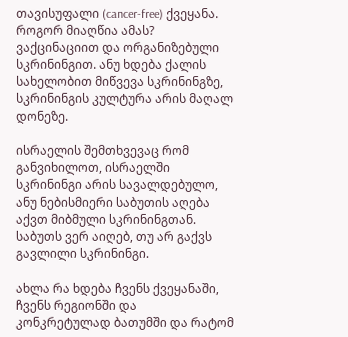თავისუფალი (cancer-free) ქვეყანა. როგორ მიაღწია ამას? ვაქცინაციით და ორგანიზებული სკრინინგით. ანუ ხდება ქალის სახელობით მიწვევა სკრინინგზე, სკრინინგის კულტურა არის მაღალ დონეზე.

ისრაელის შემთხვევაც რომ განვიხილოთ, ისრაელში სკრინინგი არის სავალდებულო, ანუ ნებისმიერი საბუთის აღება აქვთ მიბმული სკრინინგთან. საბუთს ვერ აიღებ, თუ არ გაქვს გავლილი სკრინინგი.

ახლა რა ხდება ჩვენს ქვეყანაში, ჩვენს რეგიონში და კონკრეტულად ბათუმში და რატომ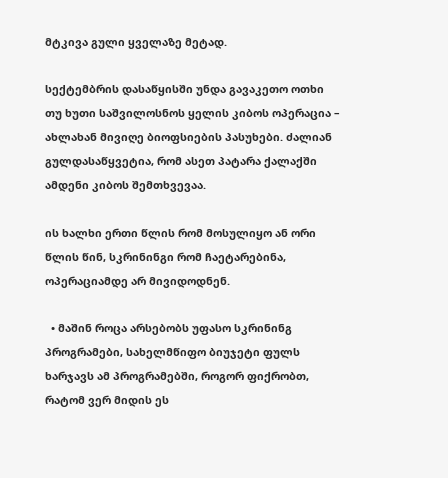მტკივა გული ყველაზე მეტად.

სექტემბრის დასაწყისში უნდა გავაკეთო ოთხი თუ ხუთი საშვილოსნოს ყელის კიბოს ოპერაცია – ახლახან მივიღე ბიოფსიების პასუხები. ძალიან გულდასაწყვეტია, რომ ასეთ პატარა ქალაქში ამდენი კიბოს შემთხვევაა.

ის ხალხი ერთი წლის რომ მოსულიყო ან ორი წლის წინ, სკრინინგი რომ ჩაეტარებინა, ოპერაციამდე არ მივიდოდნენ.

  • მაშინ როცა არსებობს უფასო სკრინინგ პროგრამები, სახელმწიფო ბიუჯეტი ფულს ხარჯავს ამ პროგრამებში, როგორ ფიქრობთ, რატომ ვერ მიდის ეს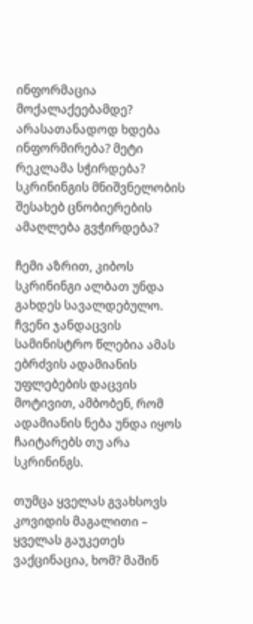ინფორმაცია მოქალაქეებამდე? არასათანადოდ ხდება ინფორმირება? მეტი რეკლამა სჭირდება? სკრინინგის მნიშვნელობის შესახებ ცნობიერების ამაღლება გვჭირდება?

ჩემი აზრით, კიბოს სკრინინგი ალბათ უნდა გახდეს სავალდებულო. ჩვენი ჯანდაცვის სამინისტრო წლებია ამას ებრძვის ადამიანის უფლებების დაცვის მოტივით, ამბობენ, რომ ადამიანის ნება უნდა იყოს ჩაიტარებს თუ არა სკრინინგს.

თუმცა ყველას გვახსოვს კოვიდის მაგალითი – ყველას გაუკეთეს ვაქცინაცია, ხომ? მაშინ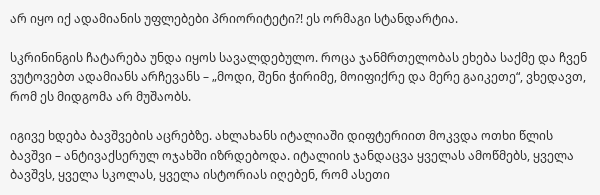არ იყო იქ ადამიანის უფლებები პრიორიტეტი?! ეს ორმაგი სტანდარტია.

სკრინინგის ჩატარება უნდა იყოს სავალდებულო. როცა ჯანმრთელობას ეხება საქმე და ჩვენ ვუტოვებთ ადამიანს არჩევანს – „მოდი, შენი ჭირიმე, მოიფიქრე და მერე გაიკეთე“, ვხედავთ, რომ ეს მიდგომა არ მუშაობს.

იგივე ხდება ბავშვების აცრებზე. ახლახანს იტალიაში დიფტერიით მოკვდა ოთხი წლის ბავშვი – ანტივაქსერულ ოჯახში იზრდებოდა. იტალიის ჯანდაცვა ყველას ამოწმებს, ყველა ბავშვს, ყველა სკოლას, ყველა ისტორიას იღებენ, რომ ასეთი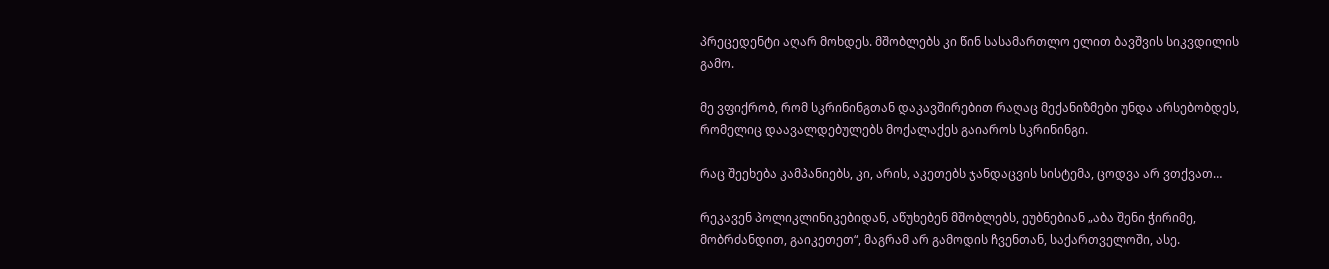პრეცედენტი აღარ მოხდეს. მშობლებს კი წინ სასამართლო ელით ბავშვის სიკვდილის გამო.

მე ვფიქრობ, რომ სკრინინგთან დაკავშირებით რაღაც მექანიზმები უნდა არსებობდეს, რომელიც დაავალდებულებს მოქალაქეს გაიაროს სკრინინგი.

რაც შეეხება კამპანიებს, კი, არის, აკეთებს ჯანდაცვის სისტემა, ცოდვა არ ვთქვათ…

რეკავენ პოლიკლინიკებიდან, აწუხებენ მშობლებს, ეუბნებიან „აბა შენი ჭირიმე, მობრძანდით, გაიკეთეთ“, მაგრამ არ გამოდის ჩვენთან, საქართველოში, ასე.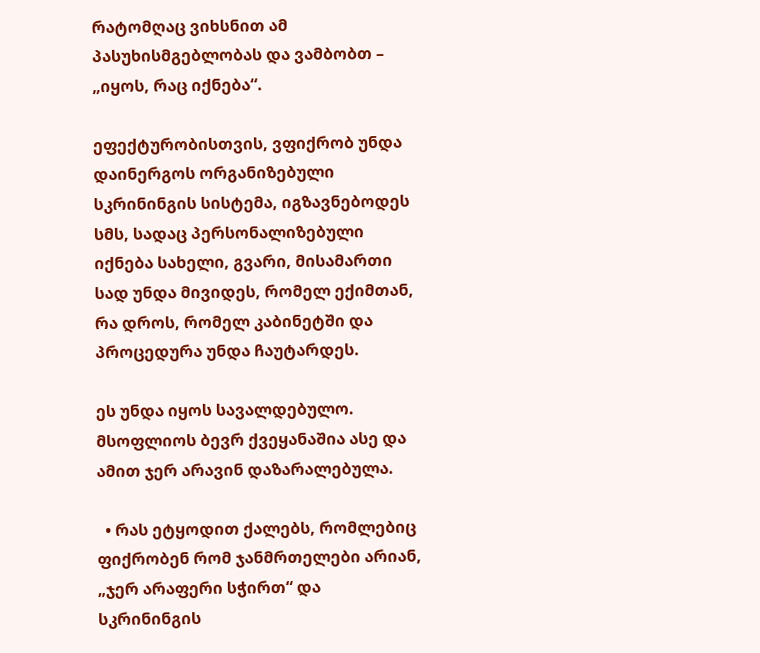რატომღაც ვიხსნით ამ პასუხისმგებლობას და ვამბობთ – „იყოს, რაც იქნება“.

ეფექტურობისთვის, ვფიქრობ უნდა დაინერგოს ორგანიზებული სკრინინგის სისტემა, იგზავნებოდეს სმს, სადაც პერსონალიზებული იქნება სახელი, გვარი, მისამართი სად უნდა მივიდეს, რომელ ექიმთან, რა დროს, რომელ კაბინეტში და პროცედურა უნდა ჩაუტარდეს.

ეს უნდა იყოს სავალდებულო. მსოფლიოს ბევრ ქვეყანაშია ასე და ამით ჯერ არავინ დაზარალებულა.

  • რას ეტყოდით ქალებს, რომლებიც ფიქრობენ რომ ჯანმრთელები არიან, „ჯერ არაფერი სჭირთ“ და სკრინინგის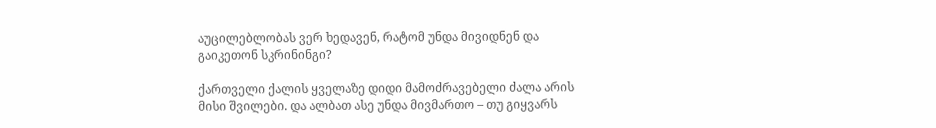აუცილებლობას ვერ ხედავენ, რატომ უნდა მივიდნენ და გაიკეთონ სკრინინგი?

ქართველი ქალის ყველაზე დიდი მამოძრავებელი ძალა არის მისი შვილები. და ალბათ ასე უნდა მივმართო – თუ გიყვარს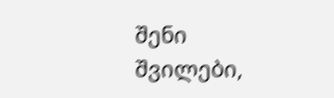შენი შვილები,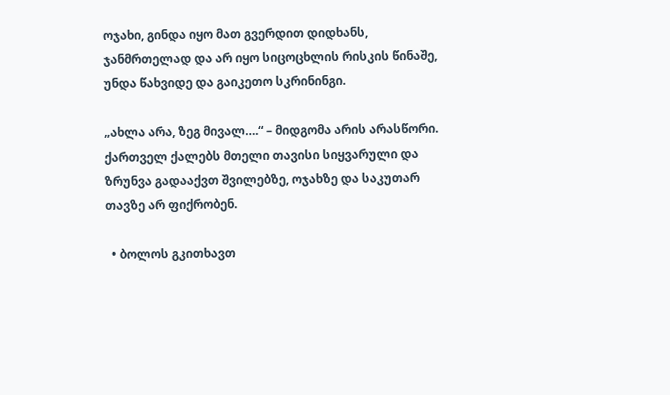ოჯახი, გინდა იყო მათ გვერდით დიდხანს, ჯანმრთელად და არ იყო სიცოცხლის რისკის წინაშე, უნდა წახვიდე და გაიკეთო სკრინინგი.

„ახლა არა, ზეგ მივალ….“ – მიდგომა არის არასწორი. ქართველ ქალებს მთელი თავისი სიყვარული და ზრუნვა გადააქვთ შვილებზე, ოჯახზე და საკუთარ თავზე არ ფიქრობენ.

  • ბოლოს გკითხავთ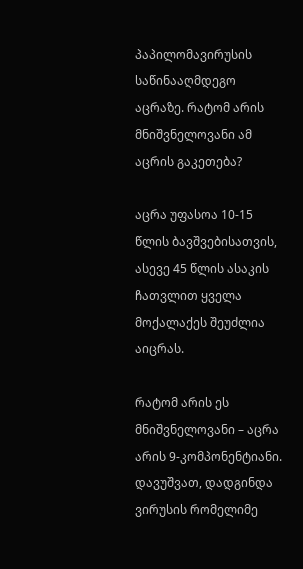პაპილომავირუსის საწინააღმდეგო აცრაზე. რატომ არის მნიშვნელოვანი ამ აცრის გაკეთება?

აცრა უფასოა 10-15 წლის ბავშვებისათვის, ასევე 45 წლის ასაკის ჩათვლით ყველა მოქალაქეს შეუძლია აიცრას.

რატომ არის ეს მნიშვნელოვანი – აცრა არის 9-კომპონენტიანი. დავუშვათ, დადგინდა ვირუსის რომელიმე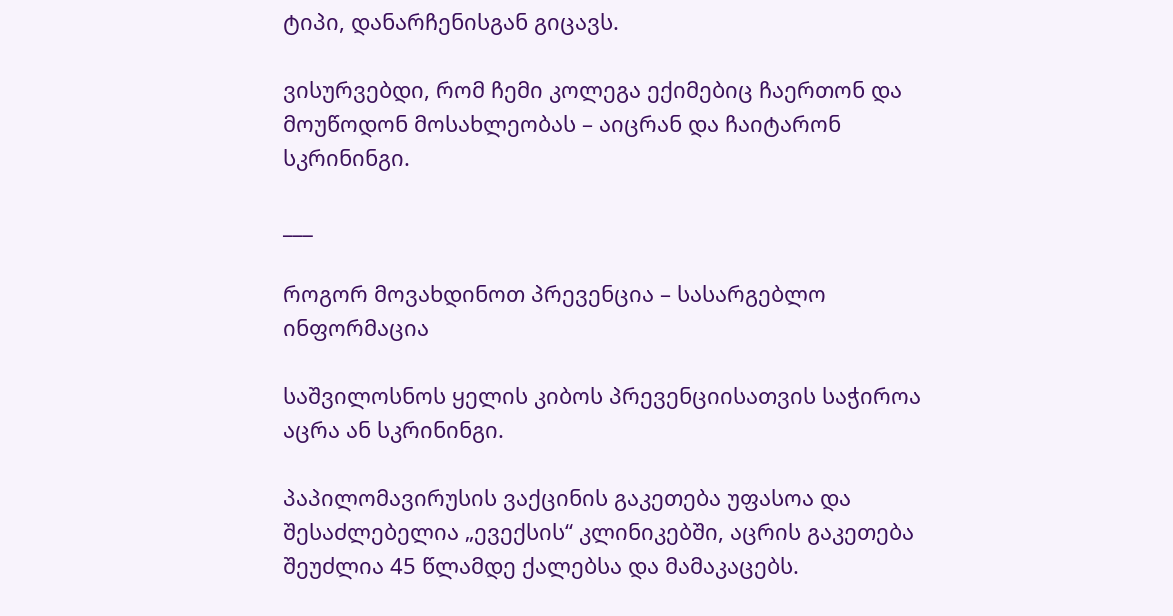ტიპი, დანარჩენისგან გიცავს.

ვისურვებდი, რომ ჩემი კოლეგა ექიმებიც ჩაერთონ და მოუწოდონ მოსახლეობას – აიცრან და ჩაიტარონ სკრინინგი.

___

როგორ მოვახდინოთ პრევენცია – სასარგებლო ინფორმაცია

საშვილოსნოს ყელის კიბოს პრევენციისათვის საჭიროა აცრა ან სკრინინგი.

პაპილომავირუსის ვაქცინის გაკეთება უფასოა და შესაძლებელია „ევექსის“ კლინიკებში, აცრის გაკეთება შეუძლია 45 წლამდე ქალებსა და მამაკაცებს.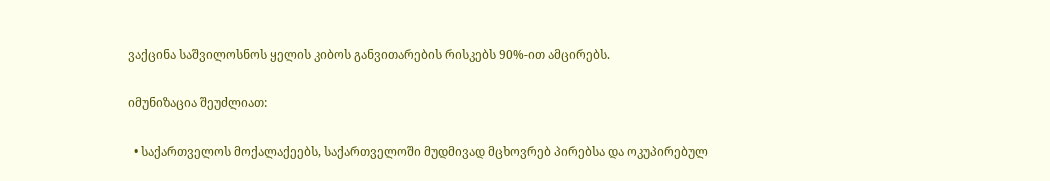ვაქცინა საშვილოსნოს ყელის კიბოს განვითარების რისკებს 90%-ით ამცირებს.

იმუნიზაცია შეუძლიათ:

  • საქართველოს მოქალაქეებს, საქართველოში მუდმივად მცხოვრებ პირებსა და ოკუპირებულ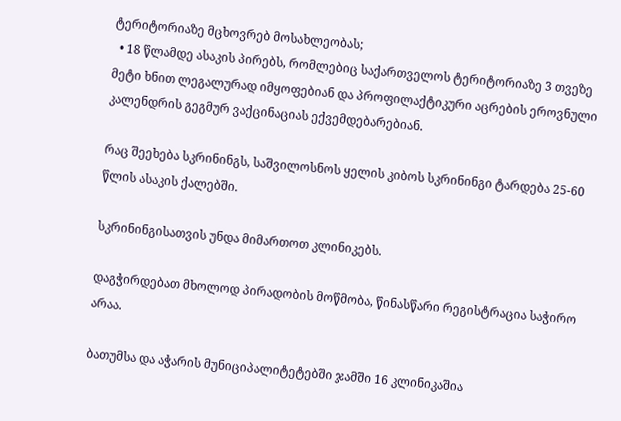ტერიტორიაზე მცხოვრებ მოსახლეობას;
  • 18 წლამდე ასაკის პირებს, რომლებიც საქართველოს ტერიტორიაზე 3 თვეზე მეტი ხნით ლეგალურად იმყოფებიან და პროფილაქტიკური აცრების ეროვნული კალენდრის გეგმურ ვაქცინაციას ექვემდებარებიან.

რაც შეეხება სკრინინგს, საშვილოსნოს ყელის კიბოს სკრინინგი ტარდება 25-60 წლის ასაკის ქალებში.

სკრინინგისათვის უნდა მიმართოთ კლინიკებს.

დაგჭირდებათ მხოლოდ პირადობის მოწმობა, წინასწარი რეგისტრაცია საჭირო არაა.

ბათუმსა და აჭარის მუნიციპალიტეტებში ჯამში 16 კლინიკაშია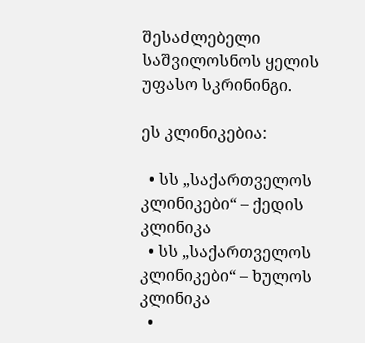შესაძლებელი საშვილოსნოს ყელის უფასო სკრინინგი.

ეს კლინიკებია:

  • სს „საქართველოს კლინიკები“ – ქედის კლინიკა
  • სს „საქართველოს კლინიკები“ – ხულოს კლინიკა
  •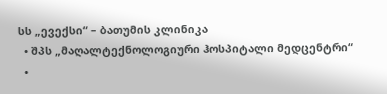სს „ევექსი“ – ბათუმის კლინიკა
  • შპს „მაღალტექნოლოგიური ჰოსპიტალი მედცენტრი“
  •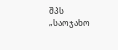შპს „საოჯახო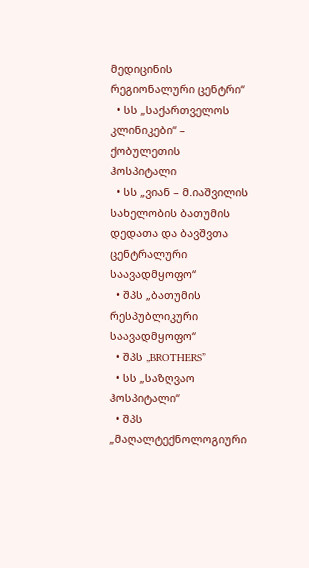მედიცინის რეგიონალური ცენტრი“
  • სს „საქართველოს კლინიკები“ – ქობულეთის ჰოსპიტალი
  • სს „ვიან – მ.იაშვილის სახელობის ბათუმის დედათა და ბავშვთა ცენტრალური საავადმყოფო“
  • შპს „ბათუმის რესპუბლიკური საავადმყოფო“
  • შპს „BROTHERS”
  • სს „საზღვაო ჰოსპიტალი“
  • შპს „მაღალტექნოლოგიური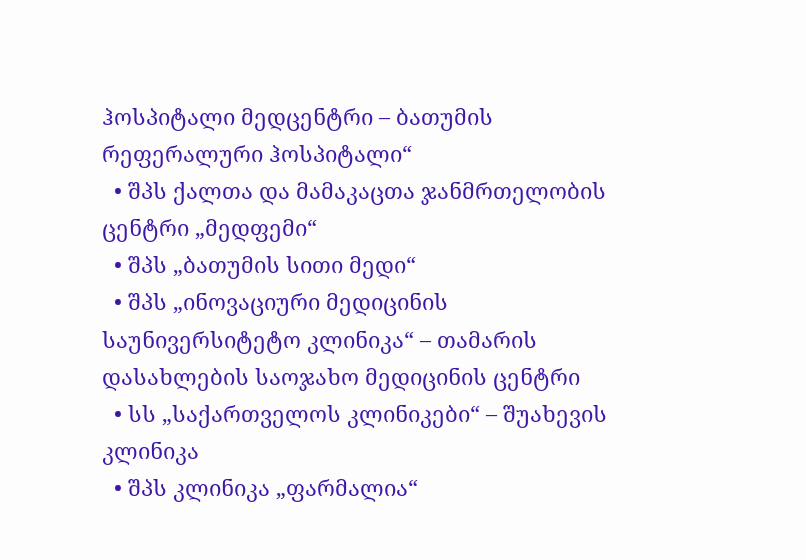ჰოსპიტალი მედცენტრი – ბათუმის რეფერალური ჰოსპიტალი“
  • შპს ქალთა და მამაკაცთა ჯანმრთელობის ცენტრი „მედფემი“
  • შპს „ბათუმის სითი მედი“
  • შპს „ინოვაციური მედიცინის საუნივერსიტეტო კლინიკა“ – თამარის დასახლების საოჯახო მედიცინის ცენტრი
  • სს „საქართველოს კლინიკები“ – შუახევის კლინიკა
  • შპს კლინიკა „ფარმალია“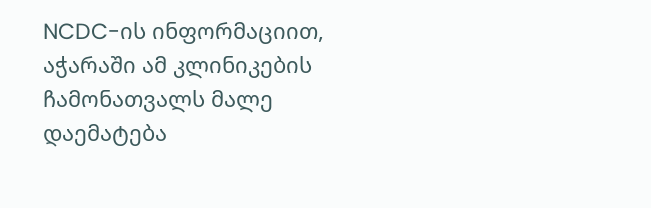NCDC-ის ინფორმაციით, აჭარაში ამ კლინიკების ჩამონათვალს მალე დაემატება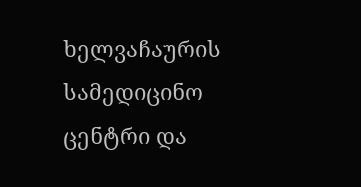ხელვაჩაურის სამედიცინო ცენტრი და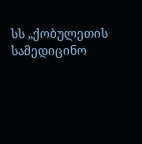სს „ქობულეთის სამედიცინო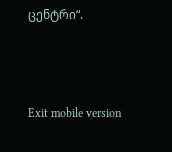ცენტრი“.



Exit mobile version